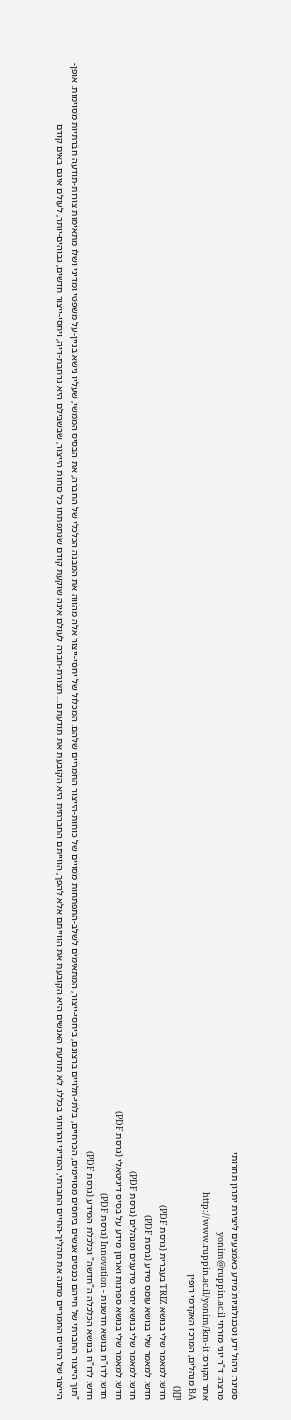סמינר: ניהול ידע וטכנולוגיות מידע כאמצעים ליצירת יתרון תחרותי
מרצה: ד"ר יוני מזרחי yonim@ruppin.ac.il
אתר הקורס: http://www.ruppin.ac.il/yonim/km-it
BA מנהלים, המרכז האקדמי רופין
![]()
חדש: למאמר שלי בנושא TRIZ בעברית (גרסת PDF)
חדש: למאמר שלי בנושא עומס מידע (גרסת PDF)
חדש: למאמר שלי בנושא יחסי מידענים ומנהלים (גרסת PDF)
חדש: למאמר שלי בנושא ספרנות וארגון מידע על בסיס דיגיטאלי (גרסת PDF)
חדש: לדו"ח בנושא חדשנות - Innovation (גרסת PDF)
חדש: לדו"ח בנושא הכלכלה ה"חדשה" וכלכלת המידע (גרסת PDF)
"תוך הייצור החברתי של חייהם נכנסים אנשים ביחסים מסויימים, הכרחיים, בלתי-תלויים ברצונם, ביחסי-ייצור, המתאימים לשלב-התפתחות מסויים של כוחות-הייצור החמריים שלהם. המכלול של יחסי-ייצור אלה מהווה את המבנה הכלכלי של החברה, את הבסיס הממשי, שעליו נישא בניין-על משפטי ומדיני ושלו מתאימות צורות-תודעה חברתיות מסוימות. אופן-הייצור של החיים החמריים מתנה את תהליך-החיים החברתי, המדיני והרוחני בכללו. לא תודעת האנשים היא הקובעת את הווייתם אלא להפך, הווייתם החברתית היא הקובעת את תודעתם… תצורת-חברה לעולם אינה שוקעת קודם שנתפתחו כל כוחות הייצור, שבשבילם היא נרחבת-דיה, ויחסי-ייצור חדשים, גבוהים-יותר, לעולם אינם באים קודם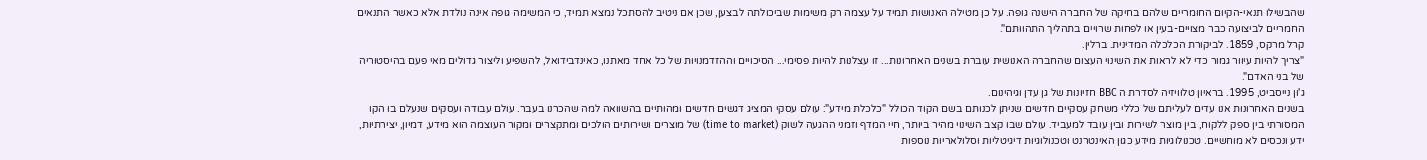שהבשילו תנאי-הקיום החומריים שלהם בחיקה של החברה הישנה גופה. על כן מטילה האנושות תמיד על עצמה רק משימות שביכולתה לבצען, שכן אם ניטיב להסתכל נמצא תמיד, כי המשימה גופה אינה נולדת אלא כאשר התנאים החמריים לביצועה כבר מצויים-בעין או לפחות שרויים בתהליך התהוותם".
קרל מרקס, 1859. לביקורת הכלכלה המדינית. ברלין.
"צריך להיות עיוור גמור כדי לא לראות את השינוי העצום שהחברה האנושית עוברת בשנים האחרונות... זו עצלנות להיות פסימי... הסיכויים וההזדמנויות של כל אחד מאתנו, כאינדבידואל, להשפיע וליצור גדולים מאי פעם בהיסטוריה של בני האדם".
ג'ון נייסביט, 1995. בראיון טלוויזיה לסדרת ה BBC חזיונות של גן עדן וגיהינום.
בשנים האחרונות אנו עדים לעליתם של כללי משחק עסקיים חדשים שניתן לכנותם בשם הקוד הכולל "כלכלת מידע": עולם עסקי המציג דגשים חדשים ומהותיים בהשוואה למה שהכרנו בעבר. עולם עבודה ועסקים שנעלם בו הקו המסורתי בין ספק ללקוח, בין מוצר לשירות ובין עובד למעביד. עולם שבו קצב השינוי מהיר ביותר, חיי המדף וזמני ההגעה לשוק (time to market) של מוצרים ושירותים הולכים ומתקצרים ומקור העוצמה הוא מידע, דמיון, יצירתיות, ידע ונכסים לא מוחשיים. טכנולוגיות מידע כגון האינטרנט וטכנולוגיות דיגיטליות וסלולאריות נוספות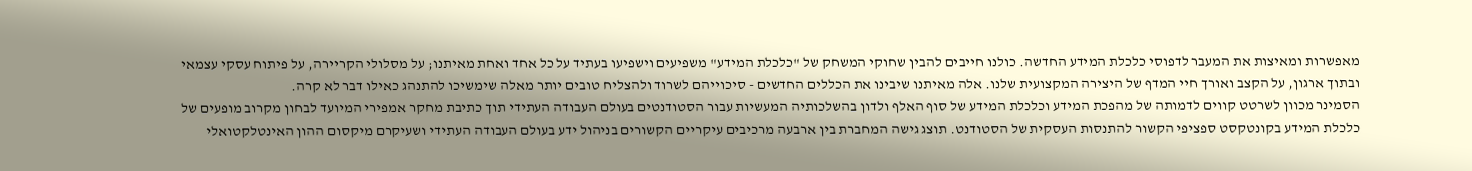מאפשרות ומאיצות את המעבר לדפוסי כלכלת המידע החדשה. כולנו חייבים להבין שחוקי המשחק של "כלכלת המידע" משפיעים וישפיעו בעתיד על כל אחד ואחת מאיתנו; על מסלולי הקריירה, על פיתוח עסקי עצמאי ובתוך ארגון, על הקצב ואורך חיי המדף של היצירה המקצועית שלנו. אלה מאיתנו שיבינו את הכללים החדשים - סיכוייהם לשרוד ולהצליח טובים יותר מאלה שימשיכו להתנהג כאילו דבר לא קרה.
הסמינר מכוון לשרטט קווים לדמותה של מהפכת המידע וכלכלת המידע של סוף האלף ולדון בהשלכותיה המעשיות עבור הסטודנטים בעולם העבודה העתידי תוך כתיבת מחקר אמפירי המיועד לבחון מקרוב מופעים של כלכלת המידע בקונטקסט ספציפי הקשור להתנסות העסקית של הסטודנט. תוצג גישה המחברת בין ארבעה מרכיבים עיקריים הקשורים בניהול ידע בעולם העבודה העתידי ושעיקרם מיקסום ההון האינטלקטואלי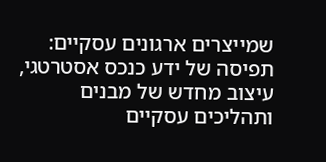שמייצרים ארגונים עסקיים: תפיסה של ידע כנכס אסטרטגי, עיצוב מחדש של מבנים ותהליכים עסקיים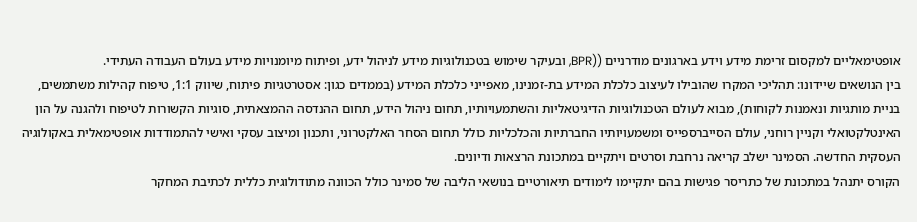אופטימאליים למקסום זרימת מידע וידע בארגונים מודרניים ((BPR, ובעיקר שימוש בטכנולוגיות מידע לניהול ידע, ופיתוח מיומנויות מידע בעולם העבודה העתידי.
בין הנושאים שיידונו: תהליכי המקרו שהובילו לעיצוב כלכלת המידע בת-זמנינו, מאפייני כלכלת המידע (בממדים כגון: אסטרטגיות פיתוח, שיווק 1:1, טיפוח קהילות משתמשים, בניית מותגיות ונאמנות לקוחות), מבוא לעולם הטכנולוגיות הדיגיטאליות והשתמעויותיו, תחום ניהול הידע, תחום ההנדסה ההמצאתית, סוגיות הקשורות לטיפוח ולהגנה על הון האינטלקטואלי וקניין רוחני, עולם הסייברספייס ומשמעויותיו החברתיות והכלכליות כולל תחום הסחר האלקטרוני, ותכנון ומיצוב עסקי ואישי להתמודדות אופטימאלית באקולוגיה העסקית החדשה. הסמינר ישלב קריאה נרחבת וסרטים ויתקיים במתכונת הרצאות ודיונים.
הקורס יתנהל במתכונת של כתריסר פגישות בהם יתקיימו לימודים תיאורטיים בנושאי הליבה של סמינר כולל הכוונה מתודולוגית כללית לכתיבת המחקר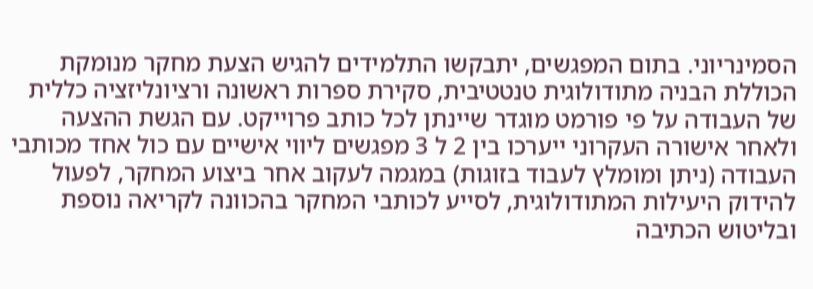הסמינריוני. בתום המפגשים, יתבקשו התלמידים להגיש הצעת מחקר מנומקת הכוללת הבניה מתודולוגית טנטטיבית, סקירת ספרות ראשונה ורציונליזציה כללית של העבודה על פי פורמט מוגדר שיינתן לכל כותב פרוייקט. עם הגשת ההצעה ולאחר אישורה העקרוני ייערכו בין 2 ל 3 מפגשים ליווי אישיים עם כול אחד מכותבי העבודה (ניתן ומומלץ לעבוד בזוגות) במגמה לעקוב אחר ביצוע המחקר, לפעול להידוק היעילות המתודולוגית, לסייע לכותבי המחקר בהכוונה לקריאה נוספת ובליטוש הכתיבה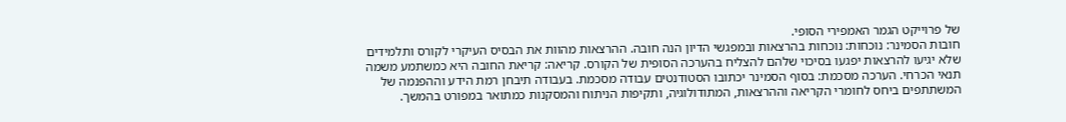של פרוייקט הגמר האמפירי הסופי.
חובות הסמינר: נוכחות: נוכחות בהרצאות ובמפגשי הדיון הנה חובה. ההרצאות מהוות את הבסיס העיקרי לקורס ותלמידים שלא יגיעו להרצאות יפגעו בסיכוי שלהם להצליח בהערכה הסופית של הקורס. קריאה: קריאת החובה היא כמשתמע משמה תנאי הכרחי. הערכה מסכמת: בסוף הסמינר יכתובו הסטודנטים עבודה מסכמת. בעבודה תיבחן רמת הידע וההפנמה של המשתתפים ביחס לחומרי הקריאה וההרצאות, המתודולוגיה, ותקיפות הניתוח והמסקנות כמתואר במפורט בהמשך.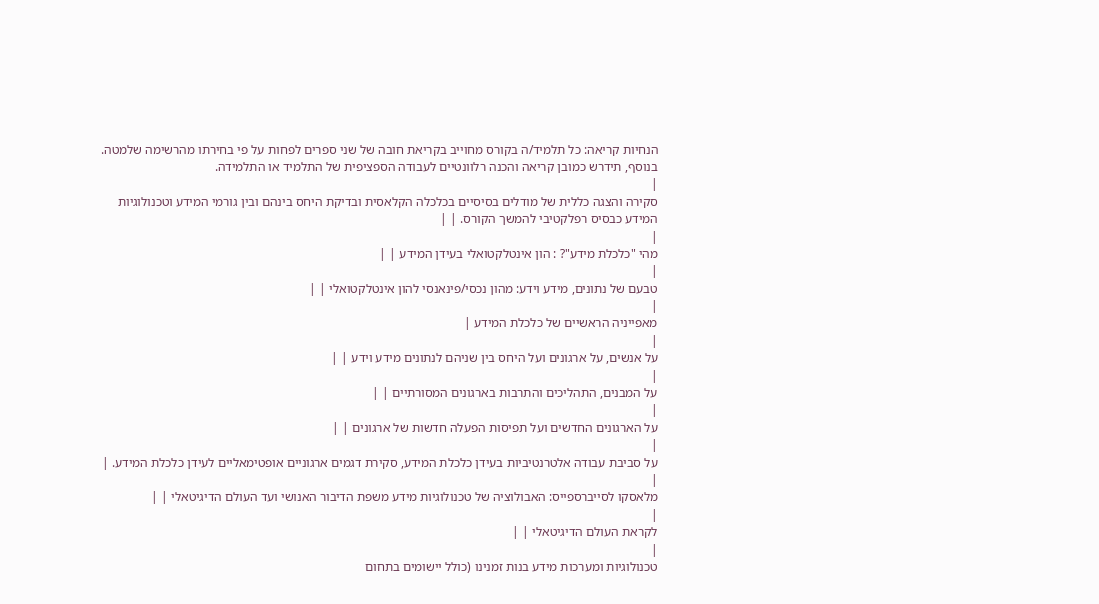הנחיות קריאה: כל תלמיד/ה בקורס מחוייב בקריאת חובה של שני ספרים לפחות על פי בחירתו מהרשימה שלמטה. בנוסף, תידרש כמובן קריאה והכנה רלוונטיים לעבודה הספציפית של התלמיד או התלמידה.
|
סקירה והצגה כללית של מודלים בסיסיים בכלכלה הקלאסית ובדיקת היחס בינהם ובין גורמי המידע וטכנולוגיות המידע כבסיס רפלקטיבי להמשך הקורס. | |
|
מהי "כלכלת מידע"? : הון אינטלקטואלי בעידן המידע | |
|
טבעם של נתונים, מידע וידע: מהון נכסי/פינאנסי להון אינטלקטואלי | |
|
מאפייניה הראשיים של כלכלת המידע |
|
על אנשים, על ארגונים ועל היחס בין שניהם לנתונים מידע וידע | |
|
על המבנים, התהליכים והתרבות בארגונים המסורתיים | |
|
על הארגונים החדשים ועל תפיסות הפעלה חדשות של ארגונים | |
|
על סביבת עבודה אלטרנטיביות בעידן כלכלת המידע, סקירת דגמים ארגוניים אופטימאליים לעידן כלכלת המידע. |
|
מלאסקו לסייברספייס: האבולוציה של טכנולוגיות מידע משפת הדיבור האנושי ועד העולם הדיגיטאלי | |
|
לקראת העולם הדיגיטאלי | |
|
טכנולוגיות ומערכות מידע בנות זמנינו (כולל יישומים בתחום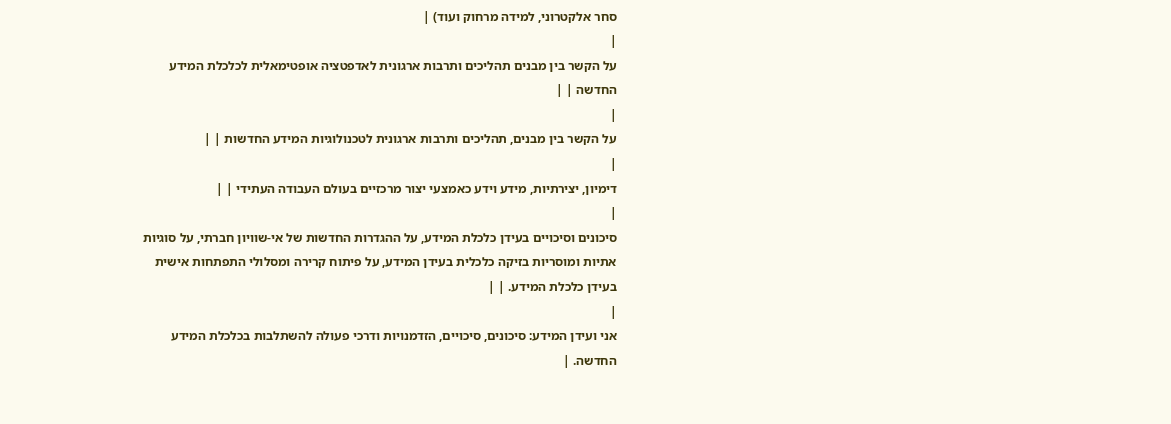סחר אלקטרוני, למידה מרחוק ועוד) |
|
על הקשר בין מבנים תהליכים ותרבות ארגונית לאדפטציה אופטימאלית לכלכלת המידע החדשה | |
|
על הקשר בין מבנים, תהליכים ותרבות ארגונית לטכנולוגיות המידע החדשות | |
|
דימיון, יצירתיות, מידע וידע כאמצעי יצור מרכזיים בעולם העבודה העתידי | |
|
סיכונים וסיכויים בעידן כלכלת המידע, על ההגדרות החדשות של אי-שוויון חברתי, על סוגיות אתיות ומוסריות בזיקה כלכלית בעידן המידע, על פיתוח קרירה ומסלולי התפתחות אישית בעידן כלכלת המידע. | |
|
אני ועידן המידע: סיכונים, סיכויים, הזדמנויות ודרכי פעולה להשתלבות בכלכלת המידע החדשה. |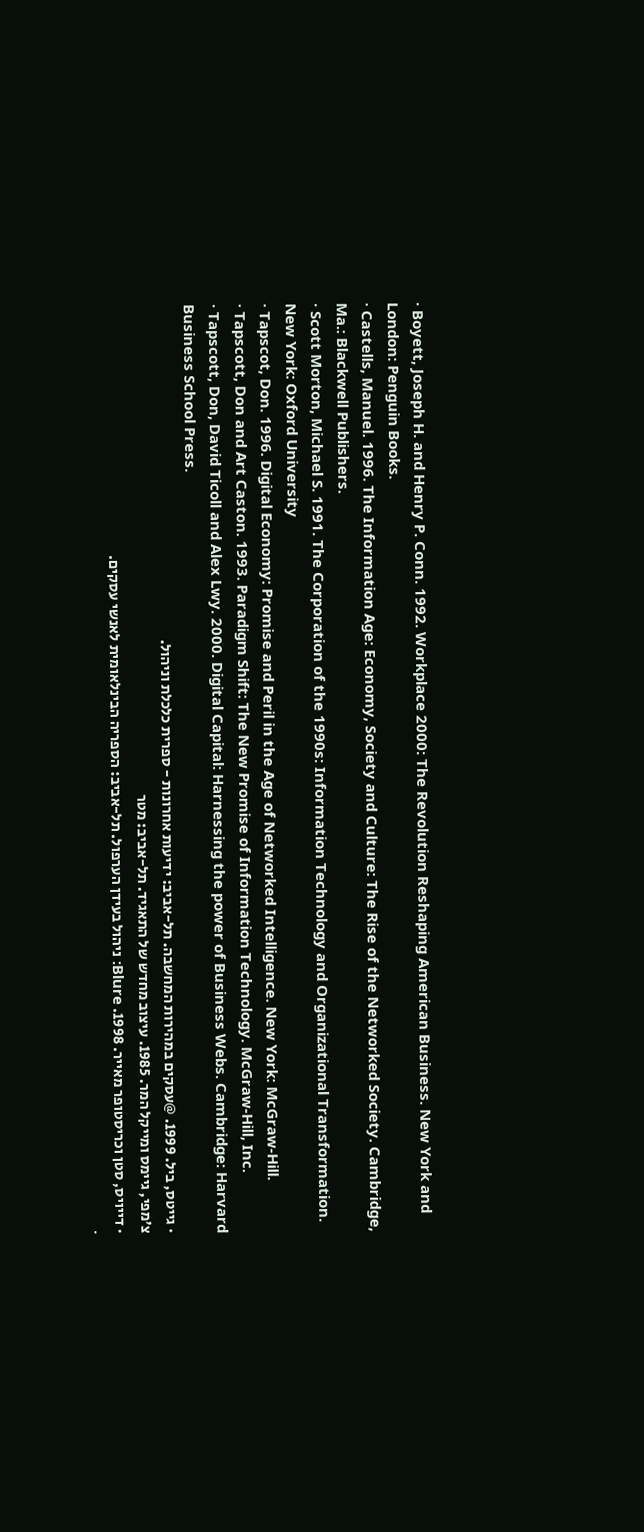· Boyett, Joseph H. and Henry P. Conn. 1992. Workplace 2000: The Revolution Reshaping American Business. New York and London: Penguin Books.
· Castells, Manuel. 1996. The Information Age: Economy, Society and Culture: The Rise of the Networked Society. Cambridge, Ma.: Blackwell Publishers.
· Scott Morton, Michael S. 1991. The Corporation of the 1990s: Information Technology and Organizational Transformation. New York: Oxford University
· Tapscot, Don. 1996. Digital Economy: Promise and Peril in the Age of Networked Intelligence. New York: McGraw-Hill.
· Tapscott, Don and Art Caston. 1993. Paradigm Shift: The New Promise of Information Technology. McGraw-Hill, Inc.
· Tapscott, Don, David Ticoll and Alex Lwy. 2000. Digital Capital: Harnessing the power of Business Webs. Cambridge: Harvard Business School Press.
· גייטס, ביל. 1999. @עסקים במהירות המחשבה. תל-אביב: ידיעות אחרונות - ספרית כלכלת וניהול.
צ'מפי, גיימס ומייקל המר. 1985. עיצוב מחדש של התאגיד. תל-אביב: מטר
· דייויס, סטן וכריסטופר מאייר. 1998. Blure: ניהול בעידן הערפול. תל-אביב: הספריה הבינלאומית לאנשי עסקים.
·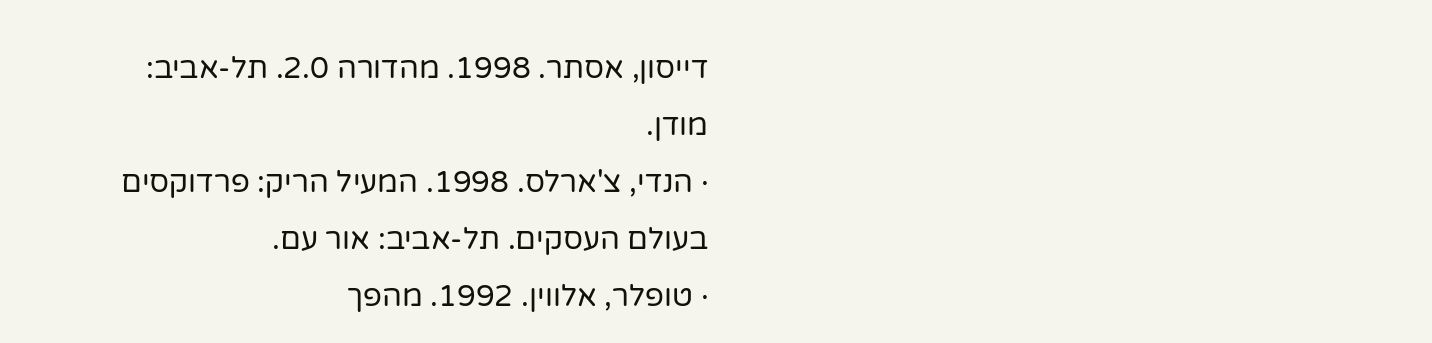דייסון, אסתר. 1998. מהדורה 2.0. תל-אביב: מודן.
· הנדי, צ'ארלס. 1998. המעיל הריק: פרדוקסים בעולם העסקים. תל-אביב: אור עם.
· טופלר, אלווין. 1992. מהפך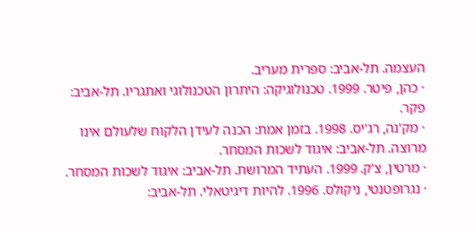העצמה. תל-אביב: ספרית מעריב.
· כהן, פיטר. 1999. טכנולוגיקה: היתרון הטכנולוגי ואתגריו. תל-אביב: פקר.
· מק'נה, רג'יס. 1998. בזמן אמת: הכנה לעידן הלקוח שלעולם אינו מרוצה. תל-אביב: איגוד לשכות המסחר.
· מרטין, צ'ק. 1999. העתיד המרושת. תל-אביב: איגוד לשכות המסחר.
· נגרופטנטי, ניקולס. 1996. להיות דיגיטאלי. תל-אביב: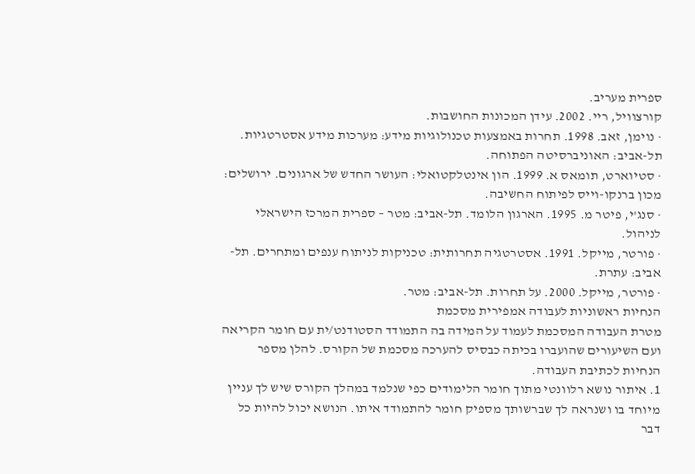ספרית מעריב.
קורצוויל, ריי. 2002. עידן המכונות החושבות.
· נוימן, זאב. 1998. תחרות באמצעות טכנולוגיות מידע: מערכות מידע אסטרטגיות. תל-אביב: האוניברסיטה הפתוחה.
· סטיוארט, תומאס א. 1999. הון אינטלקטואלי: העושר החדש של ארגונים. ירושלים: מכון ברנקו-וייס לפיתוח החשיבה.
· סנג'י, פיטר מ. 1995. הארגון הלומד. תל-אביב: מטר – ספרית המרכז הישראלי לניהול.
· פורטר, מייקל. 1991. אסטרטגיה תחרותית: טכניקות לניתוח ענפים ומתחרים. תל-אביב: עתרת.
· פורטר, מייקל. 2000. על תחרות. תל-אביב: מטר.
הנחיות ראשוניות לעבודה אמפירית מסכמת
מטרת העבודה המסכמת לעמוד על המידה בה התמודד הסטודנט/ית עם חומר הקריאה ועם השיעורים שהועברו בכיתה כבסיס להערכה מסכמת של הקורס. להלן מספר הנחיות לכתיבת העבודה.
1. איתור נושא רלוונטי מתוך חומר הלימודים כפי שנלמד במהלך הקורס שיש לך עניין מיוחד בו ושנראה לך שברשותך מספיק חומר להתמודד איתו. הנושא יכול להיות כל דבר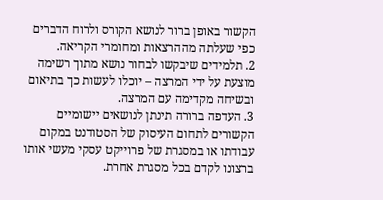הקשור באופן ברור לנושא הקורס ולרוח הדברים כפי שעלתה מההרצאות ומחומרי הקריאה.
2. תלמידים שיבקשו לבחור נושא מתוך רשימה מוצעת על ידי המרצה – יוכלו לעשות כך בתיאום ובשיחה מקדימה עם המרצה.
3. העדפה ברורה תינתן לנושאים יישומיים הקשורים לתחום העיסוק של הסטודנט במקום עבודתו או במסגרת של פרוייקט עסקי מעשי אותו ברצונו לקדם בכל מסגרת אחרת.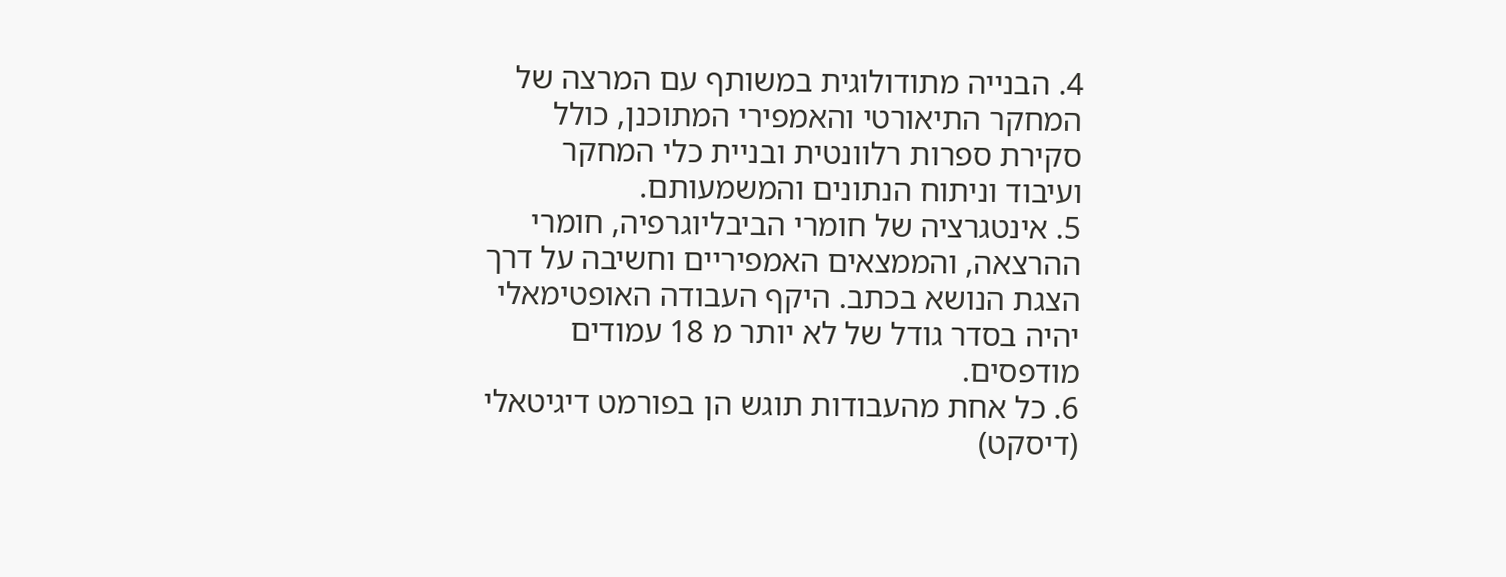4. הבנייה מתודולוגית במשותף עם המרצה של המחקר התיאורטי והאמפירי המתוכנן, כולל סקירת ספרות רלוונטית ובניית כלי המחקר ועיבוד וניתוח הנתונים והמשמעותם.
5. אינטגרציה של חומרי הביבליוגרפיה, חומרי ההרצאה, והממצאים האמפיריים וחשיבה על דרך הצגת הנושא בכתב. היקף העבודה האופטימאלי יהיה בסדר גודל של לא יותר מ 18 עמודים מודפסים.
6. כל אחת מהעבודות תוגש הן בפורמט דיגיטאלי (דיסקט)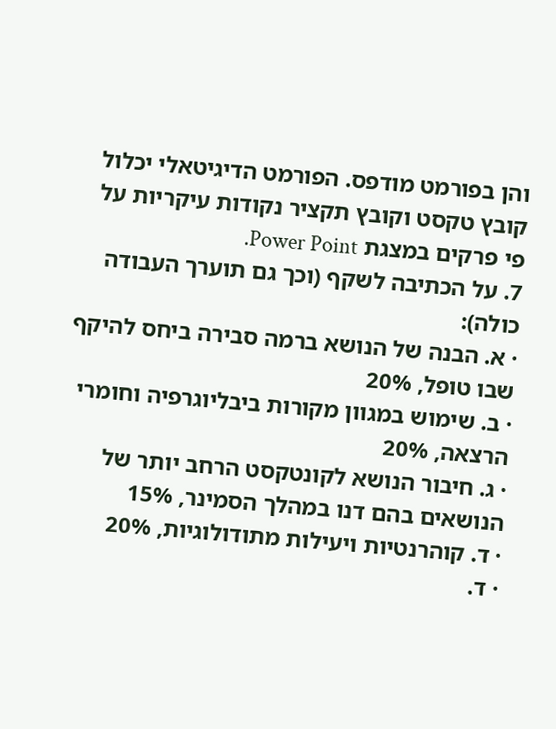והן בפורמט מודפס. הפורמט הדיגיטאלי יכלול קובץ טקסט וקובץ תקציר נקודות עיקריות על פי פרקים במצגת Power Point.
7. על הכתיבה לשקף (וכך גם תוערך העבודה כולה):
· א. הבנה של הנושא ברמה סבירה ביחס להיקף שבו טופל, 20%
· ב. שימוש במגוון מקורות ביבליוגרפיה וחומרי הרצאה, 20%
· ג. חיבור הנושא לקונטקסט הרחב יותר של הנושאים בהם דנו במהלך הסמינר, 15%
· ד. קוהרנטיות ויעילות מתודולוגיות, 20%
· ד.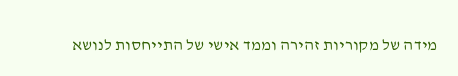מידה של מקוריות זהירה וממד אישי של התייחסות לנושא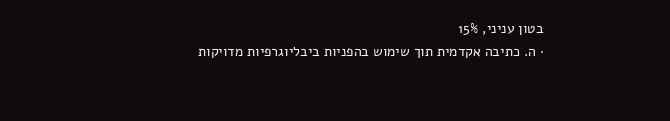בטון עניני, 15%
· ה. כתיבה אקדמית תוך שימוש בהפניות ביבליוגרפיות מדויקות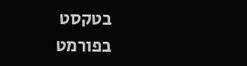בטקסט בפורמט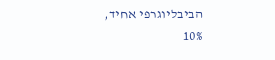הביבליוגרפי אחיד, 10%